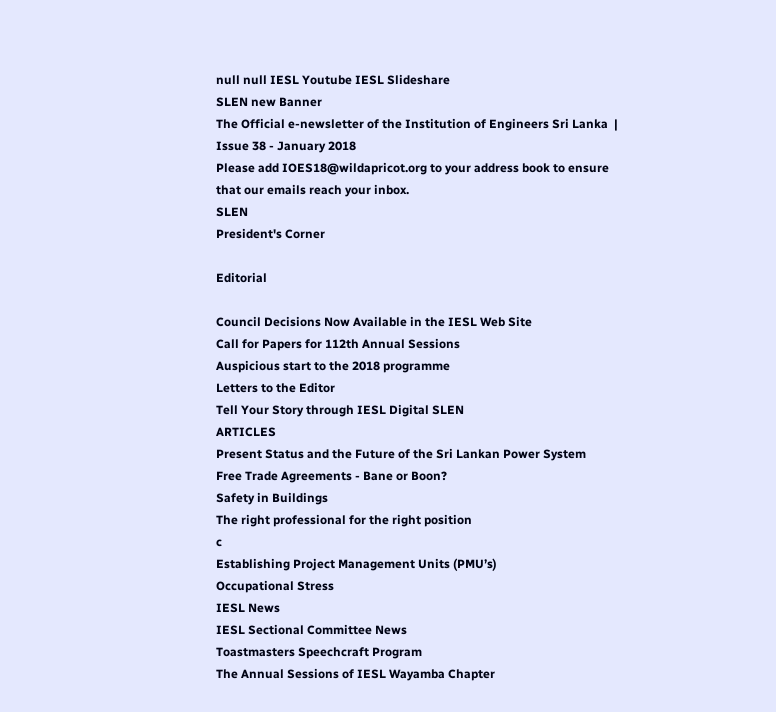null null IESL Youtube IESL Slideshare
SLEN new Banner
The Official e-newsletter of the Institution of Engineers Sri Lanka  | Issue 38 - January 2018
Please add IOES18@wildapricot.org to your address book to ensure that our emails reach your inbox.
SLEN
President's Corner

Editorial

Council Decisions Now Available in the IESL Web Site
Call for Papers for 112th Annual Sessions
Auspicious start to the 2018 programme
Letters to the Editor
Tell Your Story through IESL Digital SLEN
ARTICLES
Present Status and the Future of the Sri Lankan Power System
Free Trade Agreements - Bane or Boon?
Safety in Buildings
The right professional for the right position
c
Establishing Project Management Units (PMU’s)
Occupational Stress
IESL News
IESL Sectional Committee News
Toastmasters Speechcraft Program
The Annual Sessions of IESL Wayamba Chapter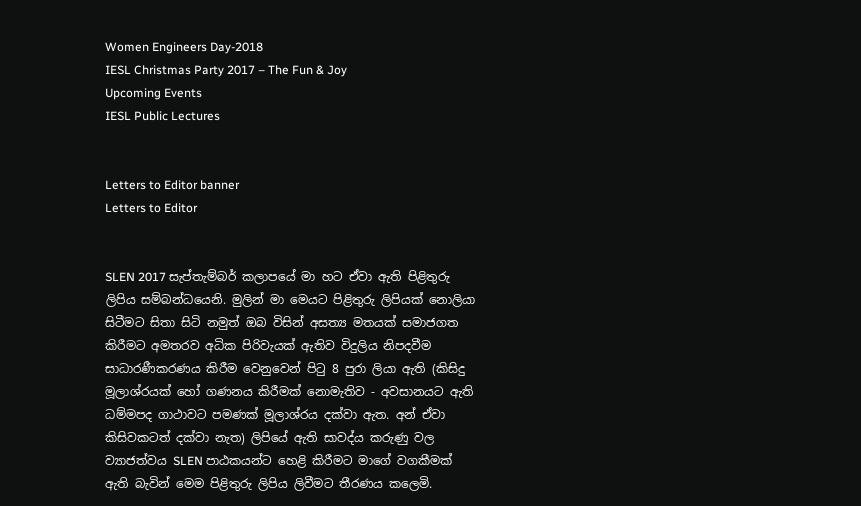Women Engineers Day-2018
IESL Christmas Party 2017 – The Fun & Joy
Upcoming Events
IESL Public Lectures


Letters to Editor banner
Letters to Editor


SLEN 2017 සැප්තැම්බර් කලාපයේ මා හට ඒවා ඇති පිළිතුරු ලිපිය සම්බන්ධයෙනි. මුලින් මා මෙයට පිළිතුරු ලිපියක් නොලියා සිටීමට සිතා සිටි නමුත් ඔබ විසින් අසත්‍ය මතයක් සමාජගත කිරීමට අමතරව අධික පිරිවැයක් ඇතිව විදුලිය නිපදවීම සාධාරණීකරණය කිරීම වෙනුවෙන් පිටු 8 පුරා ලියා ඇති (කිසිදු මූලාශ්රයක් හෝ ගණනය කිරීමක් නොමැතිව - අවසානයට ඇති ධම්මපද ගාථාවට පමණක් මූලාශ්රය දක්වා ඇත. අන් ඒවා කිසිවකටත් දක්වා නැත) ලිපියේ ඇති සාවද්ය කරුණු වල ව්‍යාජත්වය SLEN පාඨකයන්ට හෙළි කිරීමට මාගේ වගකීමක් ඇති බැවින් මෙම පිළිතුරු ලිපිය ලිවීමට තීරණය කලෙමි.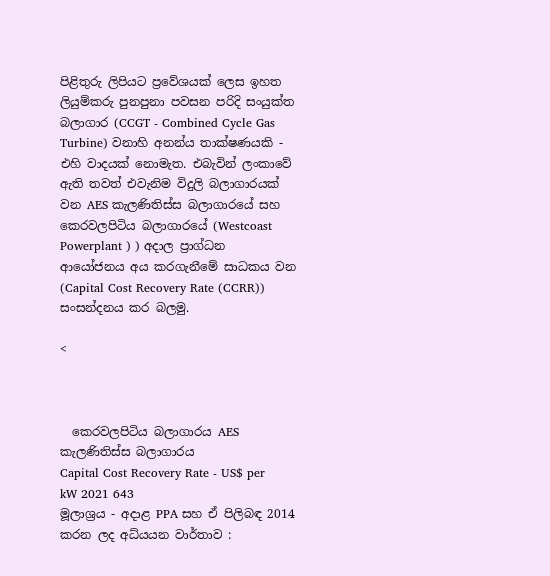පිළිතුරු ලිපියට ප්‍රවේශයක් ලෙස ඉහත ලියුම්කරු පුනපුනා පවසන පරිදි සංයුක්ත බලාගාර (CCGT - Combined Cycle Gas Turbine) වනාහි අනන්ය තාක්ෂණයකි - එහි වාදයක් නොමැත. එබැවින් ලංකාවේ ඇති තවත් එවැනිම විදුලි බලාගාරයක් වන AES කැලණිතිස්ස බලාගාරයේ සහ කෙරවලපිටිය බලාගාරයේ (Westcoast Powerplant ) ) අදාල ප්‍රාග්ධන ආයෝජනය අය කරගැනීමේ සාධකය වන (Capital Cost Recovery Rate (CCRR)) සංසන්දනය කර බලමු.

<



  කෙරවලපිටිය බලාගාරය AES කැලණිතිස්ස බලාගාරය
Capital Cost Recovery Rate - US$ per kW 2021 643
මූලාශ්‍රය - අදාළ PPA සහ ඒ පිලිබඳ 2014 කරන ලද අධ්යයන වාර්තාව :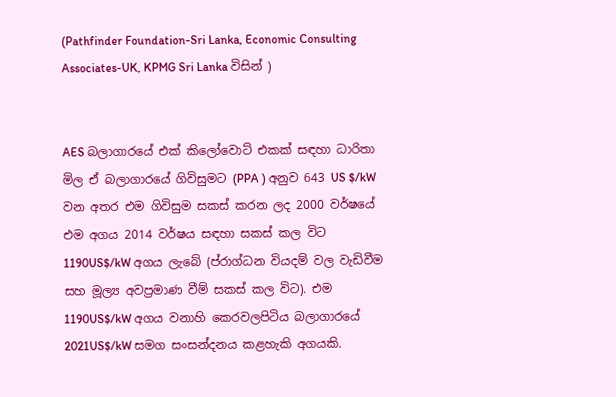(Pathfinder Foundation-Sri Lanka, Economic Consulting Associates-UK, KPMG Sri Lanka විසින් )


AES බලාගාරයේ එක් කිලෝවොට් එකක් සඳහා ධාරිතා මිල ඒ බලාගාරයේ ගිවිසුමට (PPA ) අනුව 643 US $/kW වන අතර එම ගිවිසුම සකස් කරන ලද 2000 වර්ෂයේ එම අගය 2014 වර්ෂය සඳහා සකස් කල විට 1190US$/kW අගය ලැබේ (ප්රාග්ධන වියදම් වල වැඩිවීම සහ මූල්‍ය අවප්‍රමාණ වීම් සකස් කල විට). එම 1190US$/kW අගය වනාහි කෙරවලපිටිය බලාගාරයේ 2021US$/kW සමග සංසන්දනය කළහැකි අගයකි.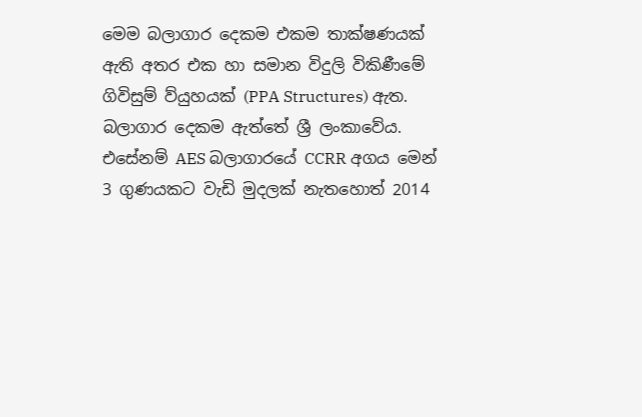මෙම බලාගාර දෙකම එකම තාක්ෂණයක් ඇති අතර එක හා සමාන විදුලි විකිණීමේ ගිවිසුම් ව්යුහයක් (PPA Structures) ඇත. බලාගාර දෙකම ඇත්තේ ශ්‍රී ලංකාවේය. එසේනම් AES බලාගාරයේ CCRR අගය මෙන් 3 ගුණයකට වැඩි මුදලක් නැතහොත් 2014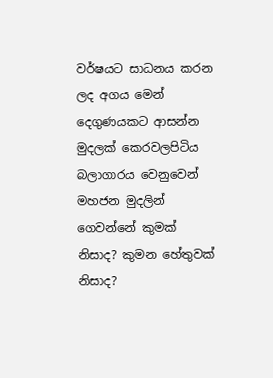වර්ෂයට සාධනය කරන ලද අගය මෙන් දෙගුණයකට ආසන්න මුදලක් කෙරවලපිටිය බලාගාරය වෙනුවෙන් මහජන මුදලින් ගෙවන්නේ කුමක් නිසාද? කුමන හේතුවක් නිසාද?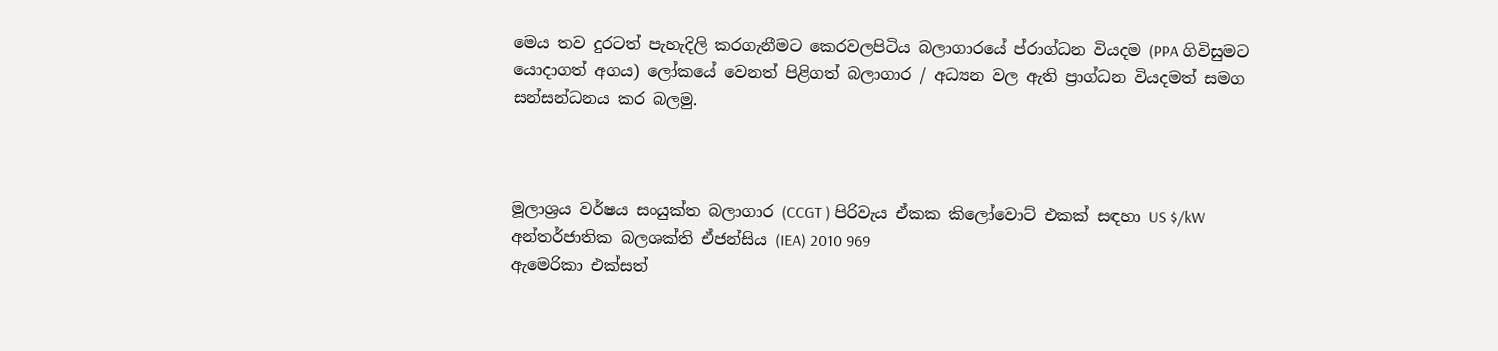මෙය තව දුරටත් පැහැදිලි කරගැනීමට කෙරවලපිටිය බලාගාරයේ ප්රාග්ධන වියදම (PPA ගිවිසුමට යොදාගත් අගය) ලෝකයේ වෙනත් පිළිගත් බලාගාර / අධ්‍යන වල ඇති ප්‍රාග්ධන වියදමත් සමග සන්සන්ධනය කර බලමු.



මූලාශ්‍රය වර්ෂය සංයුක්ත බලාගාර (CCGT ) පිරිවැය ඒකක කිලෝවොට් එකක් සඳහා US $/kW
අන්තර්ජාතික බලශක්ති ඒජන්සිය (IEA) 2010 969
ඇමෙරිකා එක්සත්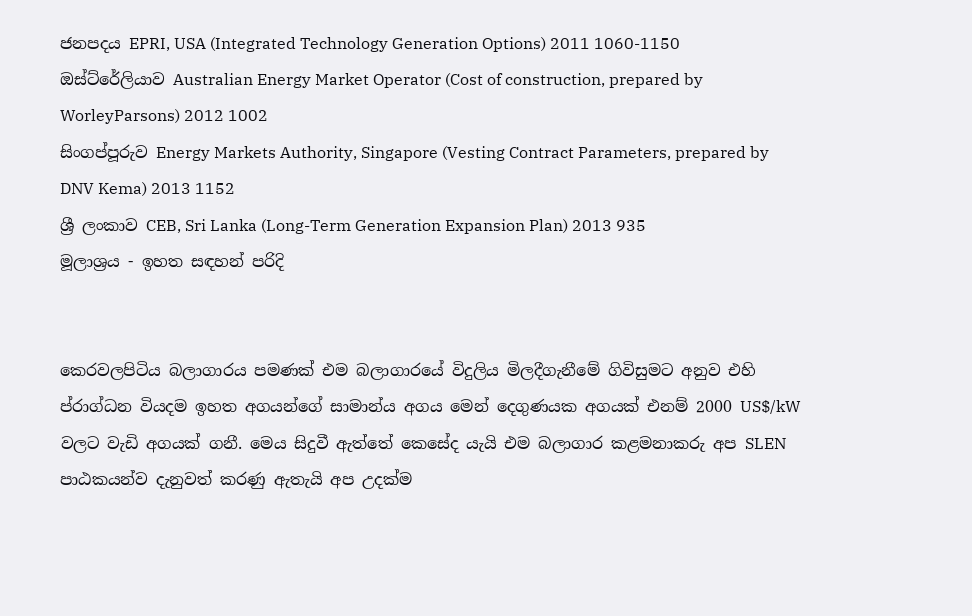ජනපදය EPRI, USA (Integrated Technology Generation Options) 2011 1060-1150
ඔස්ට්රේලියාව Australian Energy Market Operator (Cost of construction, prepared by WorleyParsons) 2012 1002
සිංගප්පූරුව Energy Markets Authority, Singapore (Vesting Contract Parameters, prepared by DNV Kema) 2013 1152
ශ්‍රී ලංකාව CEB, Sri Lanka (Long-Term Generation Expansion Plan) 2013 935
මූලාශ්‍රය - ඉහත සඳහන් පරිදි


කෙරවලපිටිය බලාගාරය පමණක් එම බලාගාරයේ විදුලිය මිලදීගැනීමේ ගිවිසුමට අනුව එහි ප්රාග්ධන වියදම ඉහත අගයන්ගේ සාමාන්ය අගය මෙන් දෙගුණයක අගයක් එනම් 2000 US$/kW වලට වැඩි අගයක් ගනී. මෙය සිදුවී ඇත්තේ කෙසේද යැයි එම බලාගාර කළමනාකරු අප SLEN පාඨකයන්ව දැනුවත් කරණු ඇතැයි අප උදක්ම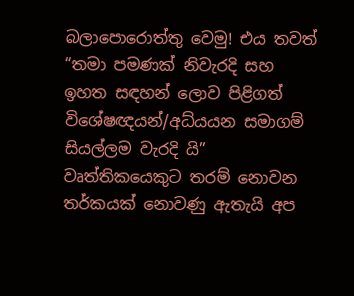බලාපොරොත්තු වෙමු! එය තවත් “තමා පමණක් නිවැරදි සහ ඉහත සඳහන් ලොව පිළිගත් විශේෂඥයන්/අධ්යයන සමාගම් සියල්ලම වැරදි යි” වෘත්තිකයෙකුට තරම් නොවන තර්කයක් නොවණු ඇතැයි අප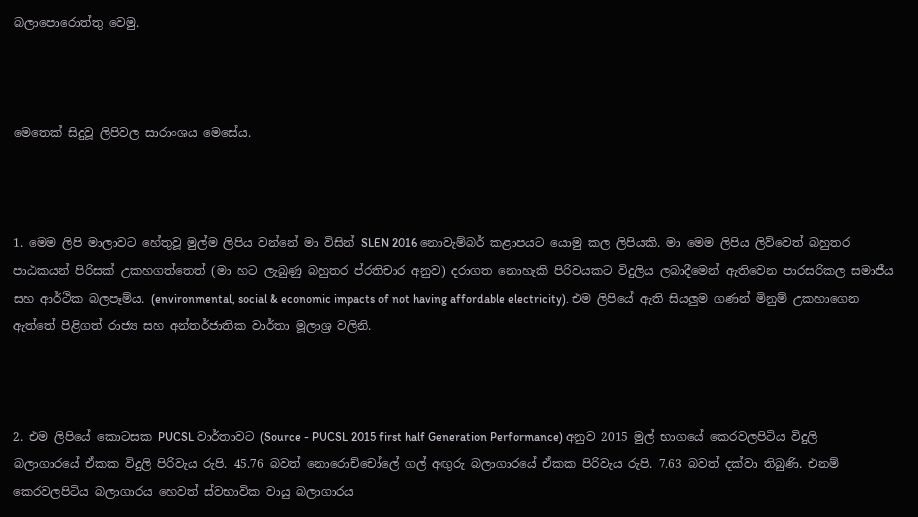බලාපොරොත්තු වෙමු.



මෙතෙක් සිදුවූ ලිපිවල සාරාංශය මෙසේය.



1. මෙම ලිපි මාලාවට හේතුවූ මුල්ම ලිපිය වන්නේ මා විසින් SLEN 2016 නොවැම්බර් කළාපයට යොමු කල ලිපියකි. මා මෙම ලිපිය ලිව්වෙත් බහුතර පාඨකයන් පිරිසක් උකහගත්තෙත් (මා හට ලැබුණු බහුතර ප්රතිචාර අනුව) දරාගත නොහැකි පිරිවයකට විදුලිය ලබාදීමෙන් ඇතිවෙන පාරසරිකල සමාජීය සහ ආර්ථික බලපෑම්ය. (environmental, social & economic impacts of not having affordable electricity). එම ලිපියේ ඇති සියලුම ගණන් මිනුම් උකහාගෙන ඇත්තේ පිළිගත් රාජ්‍ය සහ අන්තර්ජාතික වාර්තා මූලාශ්‍ර වලිනි.



2. එම ලිපියේ කොටසක PUCSL වාර්තාවට (Source - PUCSL 2015 first half Generation Performance) අනුව 2015 මුල් භාගයේ කෙරවලපිටිය විදුලි බලාගාරයේ ඒකක විදුලි පිරිවැය රුපි. 45.76 බවත් නොරොච්චෝලේ ගල් අඟුරු බලාගාරයේ ඒකක පිරිවැය රුපි. 7.63 බවත් දක්වා තිබුණි. එනම් කෙරවලපිටිය බලාගාරය හෙවත් ස්වභාවික වායු බලාගාරය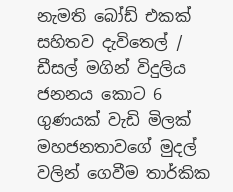නැමති බෝඩ් එකක් සහිතව දැවිතෙල් / ඩීසල් මගින් විදුලිය ජනනය කොට 6 ගුණයක් වැඩි මිලක් මහජනතාවගේ මුදල් වලින් ගෙවීම තාර්කික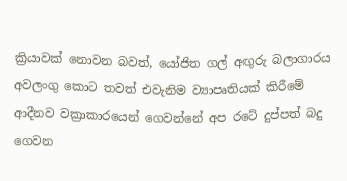ක්‍රියාවක් නොවන බවත්, යෝජිත ගල් අඟුරු බලාගාරය අවලංගු කොට තවත් එවැනිම ව්‍යාපෘතියක් කිරීමේ ආදීනව වක්‍රාකාරයෙන් ගෙවන්නේ අප රටේ දුප්පත් බදු ගෙවන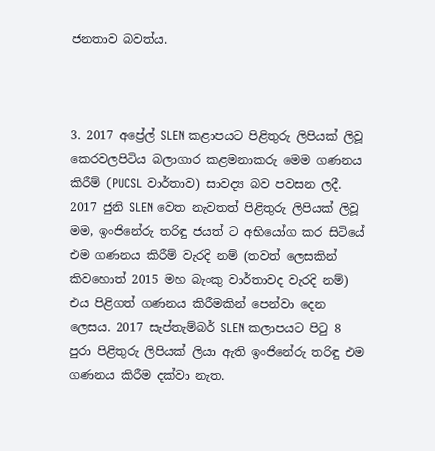ජනතාව බවත්ය.



3. 2017 අප්‍රේල් SLEN කළාපයට පිළිතුරු ලිපියක් ලිවූ කෙරවලපිටිය බලාගාර කළමනාකරු මෙම ගණනය කිරීම් (PUCSL වාර්තාව) සාවද්‍ය බව පවසන ලදී. 2017 ජුනි SLEN වෙත නැවතත් පිළිතුරු ලිපියක් ලිවූ මම, ඉංජිනේරු තරිඳු ජයත් ට අභියෝග කර සිටියේ එම ගණනය කිරීම් වැරදි නම් (තවත් ලෙසකින් කිවහොත් 2015 මහ බැංකු වාර්තාවද වැරදි නම්) එය පිළිගත් ගණනය කිරීමකින් පෙන්වා දෙන ලෙසය. 2017 සැප්තැම්බර් SLEN කලාපයට පිටු 8 පුරා පිළිතුරු ලිපියක් ලියා ඇති ඉංජිනේරු තරිඳු එම ගණනය කිරීම දක්වා නැත.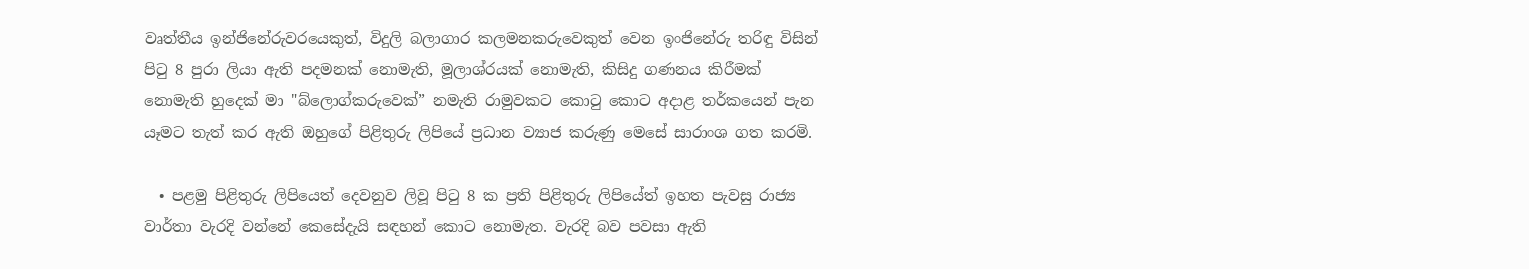වෘත්තීය ඉන්ජිනේරුවරයෙකුත්, විදුලි බලාගාර කලමනකරුවෙකුත් වෙන ඉංජිනේරු තරිඳු විසින් පිටු 8 පුරා ලියා ඇති පදමනක් නොමැති, මූලාශ්රයක් නොමැති, කිසිදු ගණනය කිරීමක් නොමැති හුදෙක් මා "බ්ලොග්කරුවෙක්” නමැති රාමුවකට කොටු කොට අදාළ තර්කයෙන් පැන යෑමට තැත් කර ඇති ඔහුගේ පිළිතුරු ලිපියේ ප්‍රධාන ව්‍යාජ කරුණු මෙසේ සාරාංශ ගත කරමි.

  • පළමු පිළිතුරු ලිපියෙත් දෙවනුව ලිවූ පිටු 8 ක ප්‍රති පිළිතුරු ලිපියේත් ඉහත පැවසු රාජ්‍ය වාර්තා වැරදි වන්නේ කෙසේදැයි සඳහන් කොට නොමැත. වැරදි බව පවසා ඇති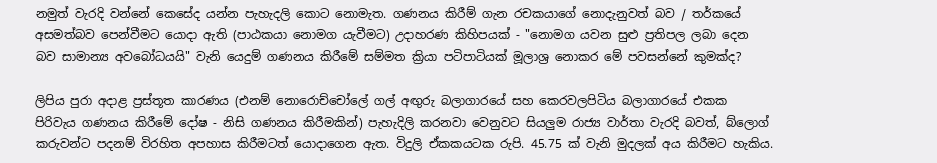නමුත් වැරදි වන්නේ කෙසේද යන්න පැහැදලි කොට නොමැත. ගණනය කිරීම් ගැන රචකයාගේ නොදැනුවත් බව / තර්කයේ අසමත්බව පෙන්වීමට යොදා ඇති (පාඨකයා නොමග යැවීමට) උදාහරණ කිහිපයක් - "නොමග යවන සුළු ප්‍රතිපල ලබා දෙන බව සාමාන්‍ය අවබෝධයයි" වැනි යෙදුම් ගණනය කිරීමේ සම්මත ක්‍රියා පටිපාටියක් මූලාශ්‍ර නොකර මේ පවසන්නේ කුමක්ද?

ලිපිය පුරා අදාළ ප්‍රස්තූත කාරණය (එනම් නොරොච්චෝලේ ගල් අඟුරු බලාගාරයේ සහ කෙරවලපිටිය බලාගාරයේ එකක පිරිවැය ගණනය කිරීමේ දෝෂ - නිසි ගණනය කිරීමකින්) පැහැදිලි කරනවා වෙනුවට සියලුම රාජ්‍ය වාර්තා වැරදි බවත්, බ්ලොග් කරුවන්ට පදනම් විරහිත අපහාස කිරීමටත් යොදාගෙන ඇත. විදුලි ඒකකයටක රුපි. 45.75 ක් වැනි මුදලක් අය කිරීමට හැකිය.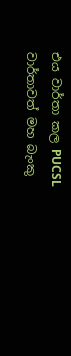එය වාර්තා කල PUCSL වාර්තාවත් මහ බැංකු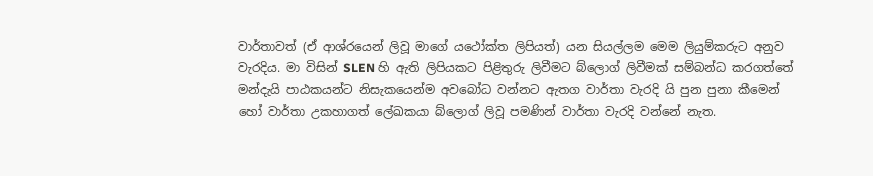වාර්තාවත් (ඒ ආශ්රයෙන් ලිවූ මාගේ යථෝක්ත ලිපියත්) යන සියල්ලම මෙම ලියුම්කරුට අනුව වැරදිය. මා විසින් SLEN හි ඇති ලිපියකට පිළිතුරු ලිවීමට බ්ලොග් ලිවීමක් සම්බන්ධ කරගත්තේ මන්දැයි පාඨකයන්ට නිසැකයෙන්ම අවබෝධ වන්නට ඇතග වාර්තා වැරදි යි පුන පුනා කීමෙන් හෝ වාර්තා උකහාගත් ලේඛකයා බ්ලොග් ලිවූ පමණින් වාර්තා වැරදි වන්නේ නැත.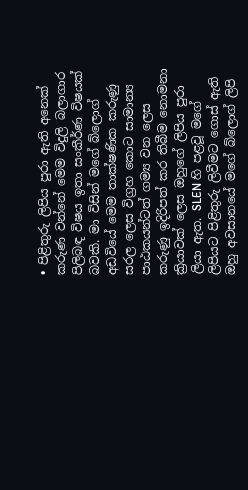• පිළිතුරු ලිපිය පුරා ඇති අනෙක් කරුණ වන්නේ මෙම විදුලි බලාගාර පිලිබඳ විෂය ඉතා සංකීර්ණ විෂයක් බවකි. මා විසින් මගේ බ්ලොග් අඩවියේ මෙම තාක්ෂණික කරුණු සරල ලෙස විග්‍රහ කොට සාමාන්‍ය පාඨකයන්ටත් ගම්‍ය වන ලෙස කරුණු ඉදිරිපත් කර තිබීම නොමනා ක්‍රියාවක් ලෙස ඔහුගේ ලිපිය පුරා ලියා ඇත. SLEN හි පළවූ මගේ ලිපියට පිළිතුරු ලිවීමට ගොස් ඇති ඔහු අවසානයේ මගේ බ්ලොග් ලිපි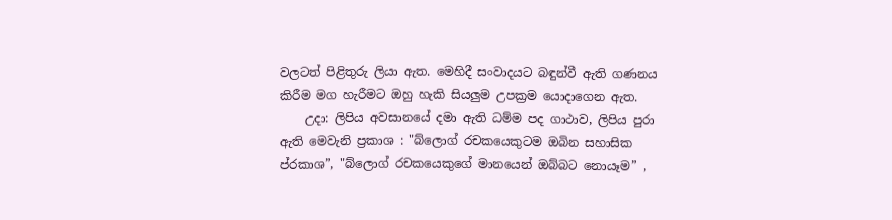වලටත් පිළිතුරු ලියා ඇත. මෙහිදී සංවාදයට බඳුන්වී ඇති ගණනය කිරීම මග හැරීමට ඔහු හැකි සියලුම උපක්‍රම යොදාගෙන ඇත.
    උදා: ලිපිය අවසානයේ දමා ඇති ධම්ම පද ගාථාව, ලිපිය පුරා ඇති මෙවැනි ප්‍රකාශ : "බ්ලොග් රචකයෙකුටම ඔබින සහාසික ප්රකාශ”, "බ්ලොග් රචකයෙකුගේ මානයෙන් ඔබ්බට නොයෑම” ,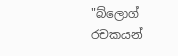"බ්ලොග් රචකයන්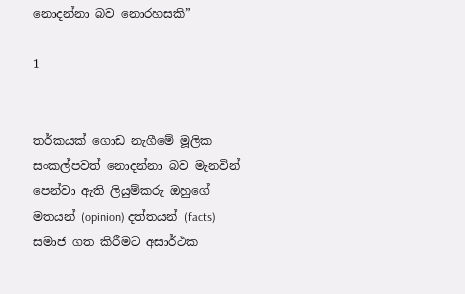නොදන්නා බව නොරහසකි”

1


තර්කයක් ගොඩ නැගීමේ මූලික සංකල්පවත් නොදන්නා බව මැනවින් පෙන්වා ඇති ලියුම්කරු ඔහුගේ මතයන් (opinion) දත්තයන් (facts) සමාජ ගත කිරීමට අසාර්ථක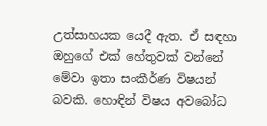උත්සාහයක යෙදී ඇත. ඒ සඳහා ඔහුගේ එක් හේතුවක් වන්නේ මේවා ඉතා සංකීර්ණ විෂයන් බවකි. හොඳින් විෂය අවබෝධ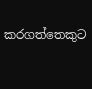කරගත්තෙකුට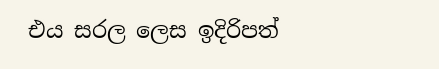එය සරල ලෙස ඉදිරිපත්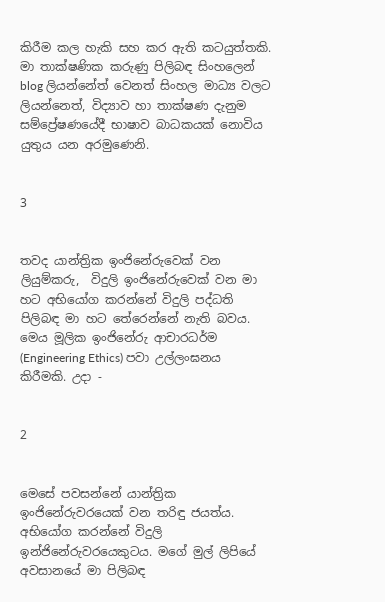කිරීම කල හැකි සහ කර ඇති කටයුත්තකි. මා තාක්ෂණික කරුණු පිලිබඳ සිංහලෙන් blog ලියන්නේත් වෙනත් සිංහල මාධ්‍ය වලට ලියන්නෙත්, විද්‍යාව හා තාක්ෂණ දැනුම සම්ප්‍රේෂණයේදී භාෂාව බාධකයක් නොවිය යුතුය යන අරමුණෙනි.


3


තවද යාන්ත්‍රික ඉංජිනේරුවෙක් වන ලියුම්කරු,  විදුලි ඉංජිනේරුවෙක් වන මා හට අභියෝග කරන්නේ විදුලි පද්ධති පිලිබඳ මා හට තේරෙන්නේ නැති බවය. මෙය මූලික ඉංජිනේරු ආචාරධර්ම (Engineering Ethics) පවා උල්ලංඝනය කිරීමකි. උදා -


2


මෙසේ පවසන්නේ යාන්ත්‍රික ඉංජිනේරුවරයෙක් වන තරිඳු ජයත්ය. අභියෝග කරන්නේ විදුලි ඉන්ජිනේරුවරයෙකුටය. මගේ මුල් ලිපියේ අවසානයේ මා පිලිබඳ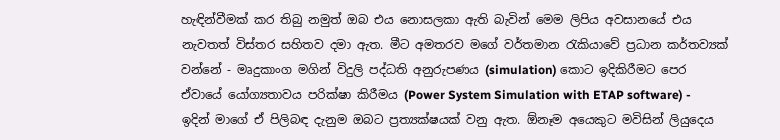හැඳින්වීමක් කර තිබු නමුත් ඔබ එය නොසලකා ඇති බැවින් මෙම ලිපිය අවසානයේ එය නැවතත් විස්තර සහිතව දමා ඇත. මීට අමතරව මගේ වර්තමාන රැකියාවේ ප්‍රධාන කර්තව්‍යක් වන්නේ - මෘදුකාංග මගින් විදුලි පද්ධති අනුරුපණය (simulation) කොට ඉදිකිරීමට පෙර ඒවායේ යෝග්‍යතාවය පරික්ෂා කිරීමය (Power System Simulation with ETAP software) - ඉදින් මාගේ ඒ පිලිබඳ දැනුම ඔබට ප්‍රත්‍යක්ෂයක් වනු ඇත. ඕනෑම අයෙකුට මවිසින් ලියුදෙය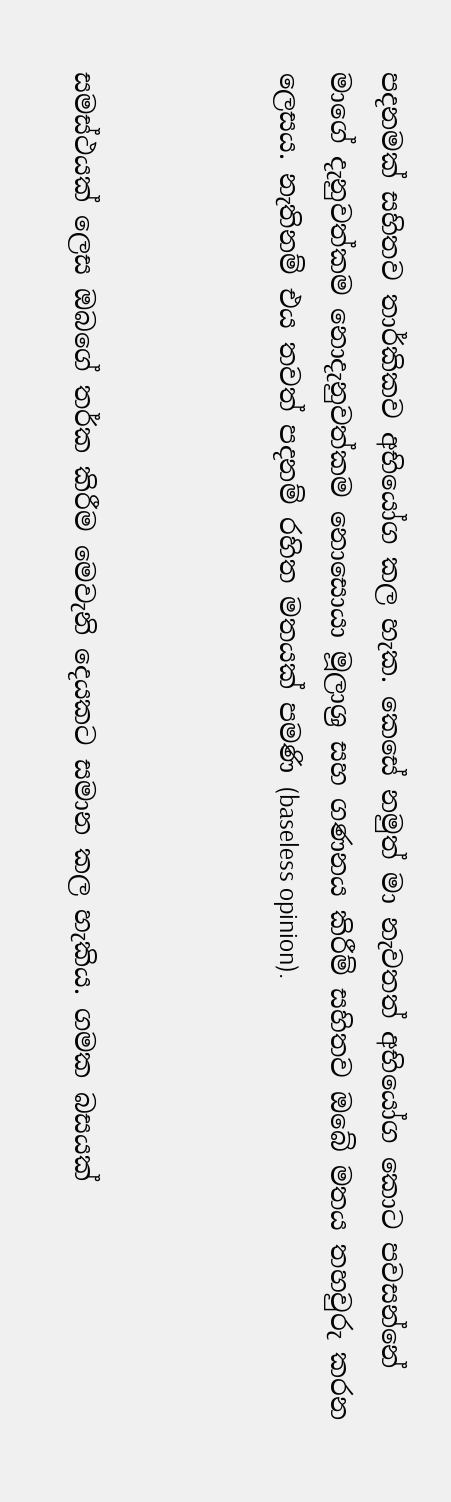පදනමක් සහිතව තාර්කිකව අභියෝග කල හැක. කෙසේ නමුත් මා නැවතත් අභියෝග කොට පවසන්නේ මාගේ දැනුවත්කම නොදැනුවත්කම නොසොයා මූලාශ්‍ර සහ ගණනය කිරීම් සහිතව ඔබේ මතය තහවුරු කරන ලෙසය. නැතිනම් එය තවත් පදනම් රහිත මතයක් පමණි (baseless opinion).



සමස්ථයක් ලෙස ඔබගේ තර්ක කිරීම මෙවැනි දෙයකට සමාන කල හැකිය. ගමක බසයක්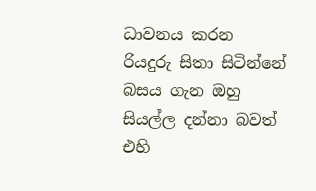ධාවනය කරන රියදුරු සිතා සිටින්නේ බසය ගැන ඔහු සියල්ල දන්නා බවත් එහි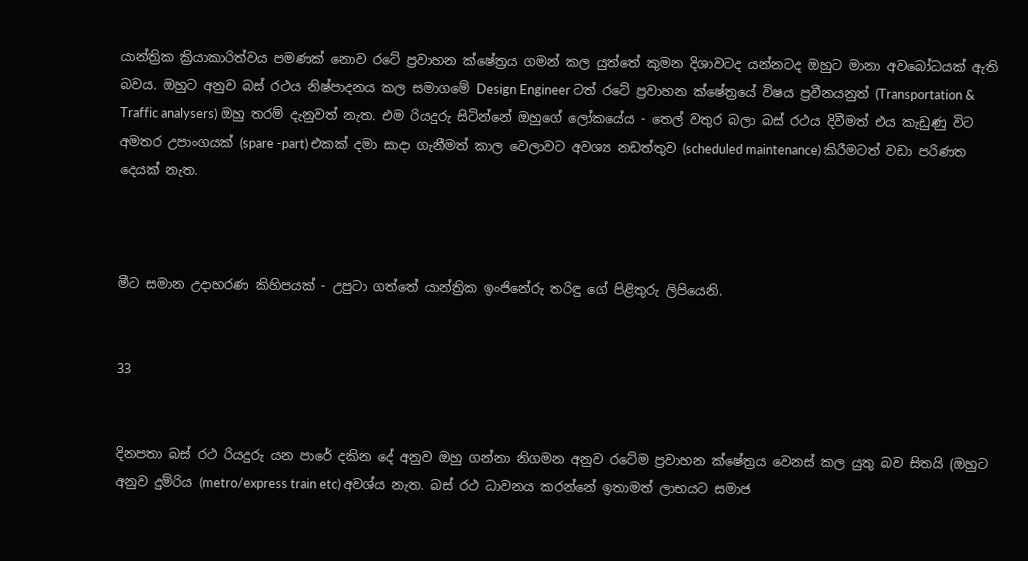යාන්ත්‍රික ක්‍රියාකාරිත්වය පමණක් නොව රටේ ප්‍රවාහන ක්ෂේත්‍රය ගමන් කල යුත්තේ කුමන දිශාවටද යන්නටද ඔහුට මානා අවබෝධයක් ඇති බවය. ඔහුට අනුව බස් රථය නිෂ්පාදනය කල සමාගමේ Design Engineer ටත් රටේ ප්‍රවාහන ක්ෂේත්‍රයේ විෂය ප්‍රවීනයනුත් (Transportation & Traffic analysers) ඔහු තරම් දැනුවත් නැත. එම රියදුරු සිටින්නේ ඔහුගේ ලෝකයේය - තෙල් වතුර බලා බස් රථය දිවීමත් එය කැඩුණු විට අමතර උපාංගයක් (spare -part) එකක් දමා සාදා ගැනීමත් කාල වෙලාවට අවශ්‍ය නඩත්තුව (scheduled maintenance) කිරීමටත් වඩා පරිණත දෙයක් නැත.



මීට සමාන උදාහරණ කිහිපයක් - උපුටා ගත්තේ යාන්ත්‍රික ඉංජිනේරු තරිඳු ගේ පිළිතුරු ලිපියෙනි.


33


දිනපතා බස් රථ රියදුරු යන පාරේ දකින දේ අනුව ඔහු ගන්නා නිගමන අනුව රටේම ප්‍රවාහන ක්ෂේත්‍රය වෙනස් කල යුතු බව සිතයි (ඔහුට අනුව දුම්රිය (metro/express train etc) අවශ්ය නැත. බස් රථ ධාවනය කරන්නේ ඉතාමත් ලාභයට සමාජ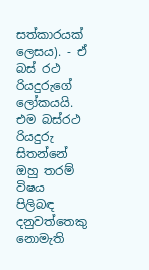සත්කාරයක් ලෙසය). - ඒ බස් රථ රියදුරුගේ ලෝකයයි. එම බස්රථ රියදුරු සිතන්නේ ඔහු තරම් විෂය පිලිබඳ දනුවත්තෙකු නොමැති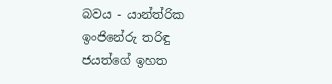බවය - යාන්ත්රික ඉංජිනේරු තරිඳු ජයත්ගේ ඉහත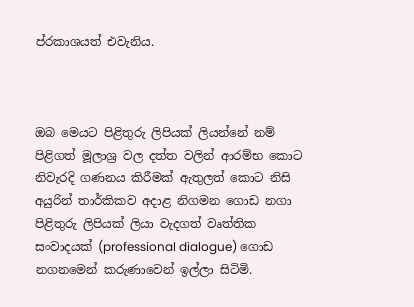ප්රකාශයත් එවැනිය.



ඔබ මෙයට පිළිතුරු ලිපියක් ලියන්නේ නම් පිළිගත් මූලාශ්‍ර වල දත්ත වලින් ආරම්භ කොට නිවැරදි ගණනය කිරීමක් ඇතුලත් කොට නිසි අයුරින් තාර්කිකව අදාළ නිගමන ගොඩ නගා පිළිතුරු ලිපියක් ලියා වැදගත් වෘත්තික සංවාදයක් (professional dialogue) ගොඩ නගනමෙන් කරුණාවෙන් ඉල්ලා සිටිමි.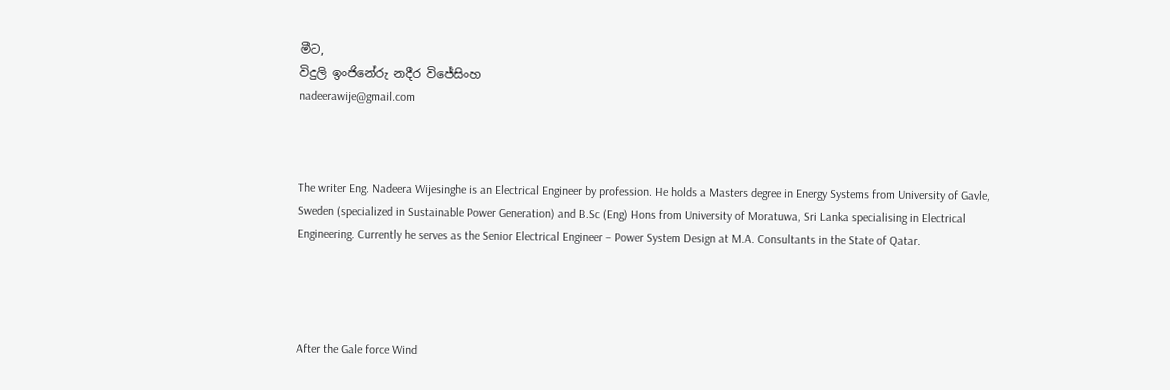මීට,
විදුලි ඉංජිනේරු නදීර විජේසිංහ
nadeerawije@gmail.com



The writer Eng. Nadeera Wijesinghe is an Electrical Engineer by profession. He holds a Masters degree in Energy Systems from University of Gavle, Sweden (specialized in Sustainable Power Generation) and B.Sc (Eng) Hons from University of Moratuwa, Sri Lanka specialising in Electrical Engineering. Currently he serves as the Senior Electrical Engineer – Power System Design at M.A. Consultants in the State of Qatar.




After the Gale force Wind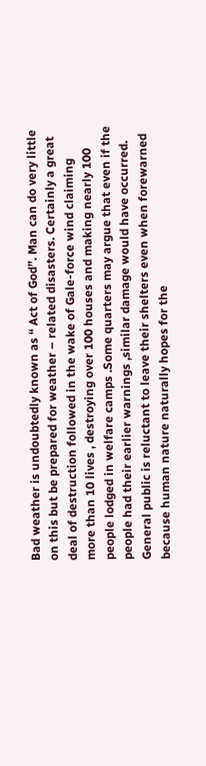Bad weather is undoubtedly known as “ Act of God”. Man can do very little on this but be prepared for weather – related disasters. Certainly a great deal of destruction followed in the wake of Gale-force wind claiming more than 10 lives , destroying over 100 houses and making nearly 100 people lodged in welfare camps .Some quarters may argue that even if the people had their earlier warnings ,similar damage would have occurred. General public is reluctant to leave their shelters even when forewarned because human nature naturally hopes for the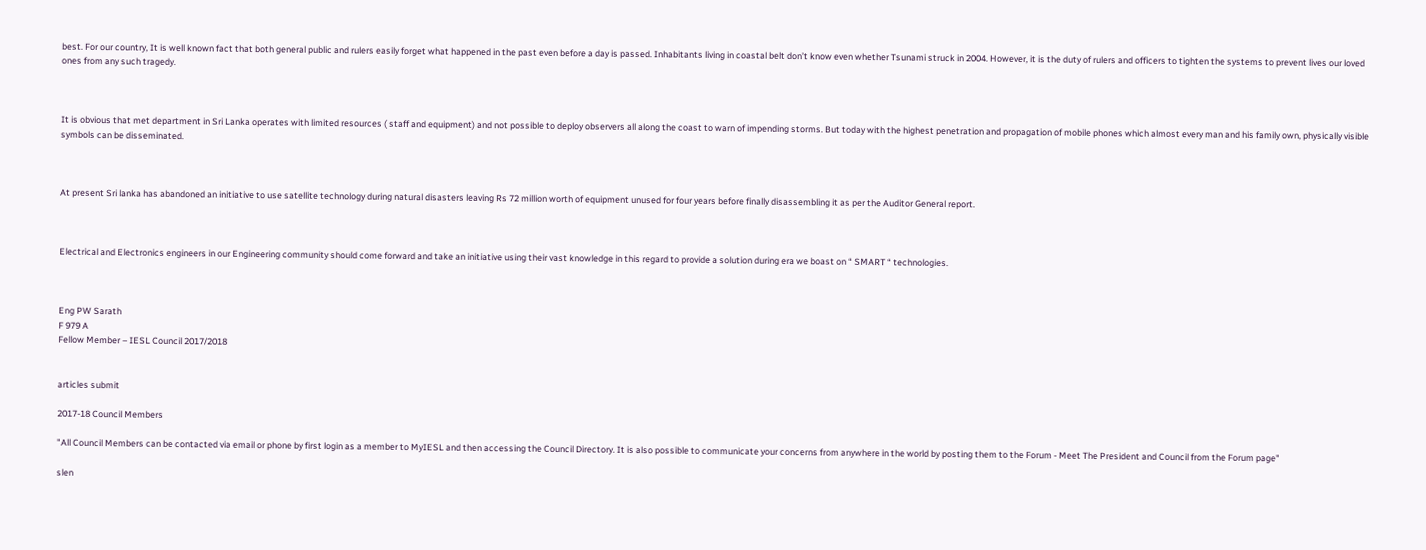best. For our country, It is well known fact that both general public and rulers easily forget what happened in the past even before a day is passed. Inhabitants living in coastal belt don’t know even whether Tsunami struck in 2004. However, it is the duty of rulers and officers to tighten the systems to prevent lives our loved ones from any such tragedy.



It is obvious that met department in Sri Lanka operates with limited resources ( staff and equipment) and not possible to deploy observers all along the coast to warn of impending storms. But today with the highest penetration and propagation of mobile phones which almost every man and his family own, physically visible symbols can be disseminated.



At present Sri lanka has abandoned an initiative to use satellite technology during natural disasters leaving Rs 72 million worth of equipment unused for four years before finally disassembling it as per the Auditor General report.



Electrical and Electronics engineers in our Engineering community should come forward and take an initiative using their vast knowledge in this regard to provide a solution during era we boast on “ SMART “ technologies.



Eng PW Sarath
F 979 A
Fellow Member – IESL Council 2017/2018


articles submit

2017-18 Council Members

"All Council Members can be contacted via email or phone by first login as a member to MyIESL and then accessing the Council Directory. It is also possible to communicate your concerns from anywhere in the world by posting them to the Forum - Meet The President and Council from the Forum page"

slen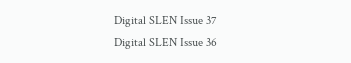Digital SLEN Issue 37
Digital SLEN Issue 36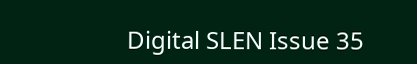Digital SLEN Issue 35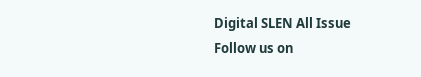Digital SLEN All Issue
Follow us on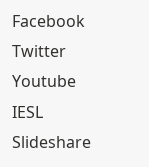Facebook Twitter Youtube IESL Slideshare